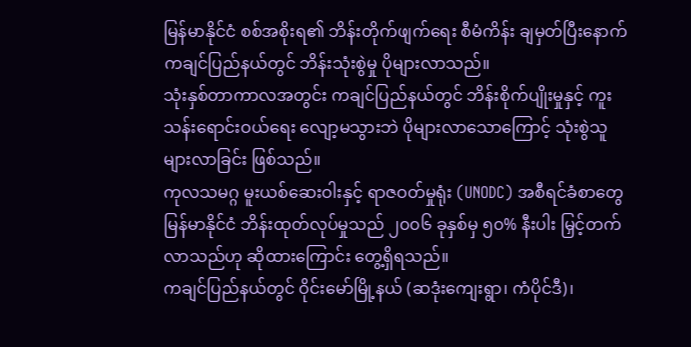မြန်မာနိုင်ငံ စစ်အစိုးရ၏ ဘိန်းတိုက်ဖျက်ရေး စီမံကိန်း ချမှတ်ပြီးနောက် ကချင်ပြည်နယ်တွင် ဘိန်းသုံးစွဲမှု ပိုများလာသည်။
သုံးနှစ်တာကာလအတွင်း ကချင်ပြည်နယ်တွင် ဘိန်းစိုက်ပျိုးမှုနှင့် ကူးသန်းရောင်းဝယ်ရေး လျော့မသွားဘဲ ပိုများလာသောကြောင့် သုံးစွဲသူ များလာခြင်း ဖြစ်သည်။
ကုလသမဂ္ဂ မူးယစ်ဆေးဝါးနှင့် ရာဇဝတ်မှုရုံး (UNODC) အစီရင်ခံစာတွေ မြန်မာနိုင်ငံ ဘိန်းထုတ်လုပ်မှုသည် ၂၀၀၆ ခုနှစ်မှ ၅၀% နီးပါး မြှင့်တက်လာသည်ဟု ဆိုထားကြောင်း တွေ့ရှိရသည်။
ကချင်ပြည်နယ်တွင် ဝိုင်းမော်မြို့နယ် (ဆဒုံးကျေးရွာ၊ ကံပိုင်ဒီ)၊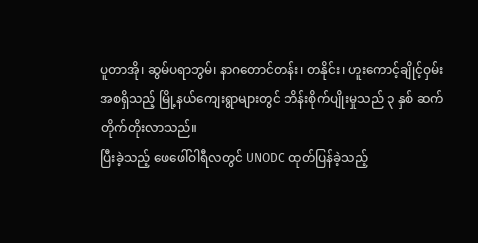ပူတာအို၊ ဆွမ်ပရာဘွမ်၊ နာဂတောင်တန်း၊ တနိုင်း၊ ဟူးကောင့်ချိုင့်ဝှမ်း အစရှိသည့် မြို့နယ်ကျေးရွာများတွင် ဘိန်းစိုက်ပျိုးမှုသည် ၃ နှစ် ဆက်တိုက်တိုးလာသည်။
ပြီးခဲ့သည့် ဖေဖေါ်ဝါရီလတွင် UNODC ထုတ်ပြန်ခဲ့သည့်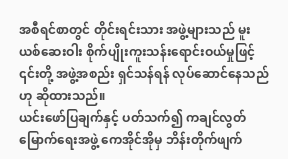အစီရင်စာတွင် တိုင်းရင်းသား အဖွဲ့များသည် မူးယစ်ဆေးဝါး စိုက်ပျိုးကူးသန်းရောင်းဝယ်မှုဖြင့် ၎င်းတို့ အဖွဲ့အစည်း ရှင်သန်ရန် လုပ်ဆောင်နေသည်ဟု ဆိုထားသည်။
ယင်းဖော်ပြချက်နှင့် ပတ်သက်၍ ကချင်လွတ်မြောက်ရေးအဖွဲ့ ကေအိုင်အိုမှ ဘိန်းတိုက်ဖျက်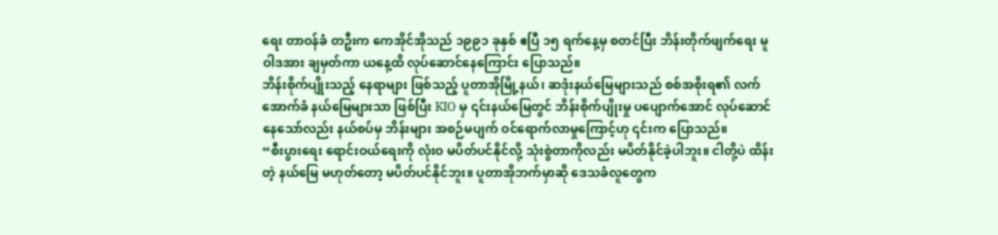ရေး တာဝန်ခံ တဦးက ကေအိုင်အိုသည် ၁၉၉၁ ခုနှစ် ဧပြီ ၁၅ ရက်နေ့မှ စတင်ပြီး ဘိန်းတိုက်ဖျက်ရေး မူဝါဒအား ချမှတ်ကာ ယနေ့ထိ လုပ်ဆောင်နေကြောင်း ပြောသည်။
ဘိန်းစိုက်ပျိုးသည့် နေရာများ ဖြစ်သည့် ပူတာအိုမြို့နယ်၊ ဆဒုံးနယ်မြေများသည် စစ်အစိုးရ၏ လက်အောက်ခံ နယ်မြေများသာ ဖြစ်ပြီး KIO မှ ၎င်းနယ်မြေတွင် ဘိန်းစိုက်ပျိုးမှု ပပျောက်အောင် လုပ်ဆောင်နေသော်လည်း နယ်စပ်မှ ဘိန်းများ အစဉ်မပျက် ဝင်ရောက်လာမှုကြောင့်ဟု ၎င်းက ပြောသည်။
“စီးပွားရေး ရောင်းဝယ်ရေးကို လုံးဝ မပိတ်ပင်နိုင်လို့ သုံးစွဲတာကိုလည်း မပိတ်နိုင်ခဲ့ပါဘူး။ ငါတို့ပဲ ထိန်းတဲ့ နယ်မြေ မဟုတ်တော့ မပိတ်ပင်နိုင်ဘူး။ ပူတာအိုဘက်မှာဆို ဒေသခံလူတွေက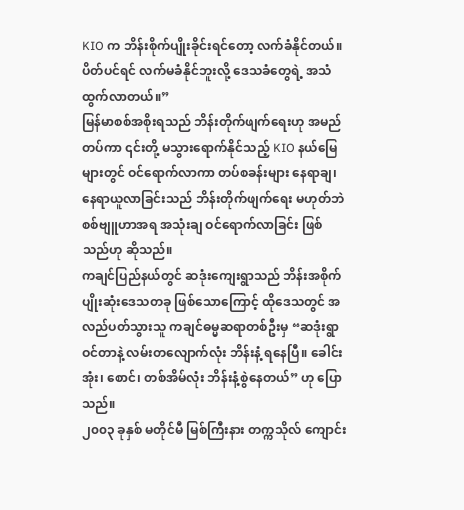KIO က ဘိန်းစိုက်ပျိုးခိုင်းရင်တော့ လက်ခံနိုင်တယ်။ ပိတ်ပင်ရင် လက်မခံနိုင်ဘူးလို့ ဒေသခံတွေရဲ့ အသံထွက်လာတယ်။”
မြန်မာစစ်အစိုးရသည် ဘိန်းတိုက်ဖျက်ရေးဟု အမည်တပ်ကာ ၎င်းတို့ မသွားရောက်နိုင်သည့် KIO နယ်မြေများတွင် ဝင်ရောက်လာကာ တပ်စခန်းများ နေရာချ၊ နေရာယူလာခြင်းသည် ဘိန်းတိုက်ဖျက်ရေး မဟုတ်ဘဲ စစ်ဗျူဟာအရ အသုံးချ ဝင်ရောက်လာခြင်း ဖြစ်သည်ဟု ဆိုသည်။
ကချင်ပြည်နယ်တွင် ဆဒုံးကျေးရွာသည် ဘိန်းအစိုက်ပျိုးဆုံးဒေသတခု ဖြစ်သောကြောင့် ထိုဒေသတွင် အလည်ပတ်သွားသူ ကချင်ဓမ္မဆရာတစ်ဦးမှ “ဆဒုံးရွာဝင်တာနဲ့ လမ်းတလျောက်လုံး ဘိန်းနံ့ ရနေပြီ။ ခေါင်းအုံး၊ စောင်၊ တစ်အိမ်လုံး ဘိန်းနံ့စွဲနေတယ်” ဟု ပြောသည်။
၂၀၀၃ ခုနှစ် မတိုင်မီ မြစ်ကြီးနား တက္ကသိုလ် ကျောင်း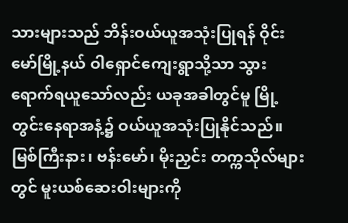သားများသည် ဘိန်းဝယ်ယူအသုံးပြုရန် ဝိုင်းမော်မြို့နယ် ဝါရှောင်ကျေးရွာသို့သာ သွားရောက်ရယူသော်လည်း ယခုအခါတွင်မူ မြို့တွင်းနေရာအနံ့၌ ဝယ်ယူအသုံးပြုနိုင်သည်။
မြစ်ကြီးနား၊ ဗန်းမော်၊ မိုးညှင်း တက္ကသိုလ်များတွင် မူးယစ်ဆေးဝါးများကို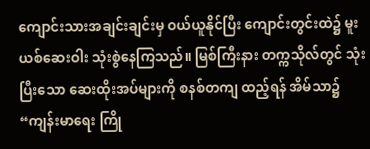ကျောင်းသားအချင်းချင်းမှ ဝယ်ယူနိုင်ပြီး ကျောင်းတွင်းထဲ၌ မူးယစ်ဆေးဝါး သုံးစွဲနေကြသည်။ မြစ်ကြီးနား တက္ကသိုလ်တွင် သုံးပြီးသော ဆေးထိုးအပ်များကို စနစ်တကျ ထည့်ရန် အိမ်သာ၌ “ကျန်းမာရေး ကြို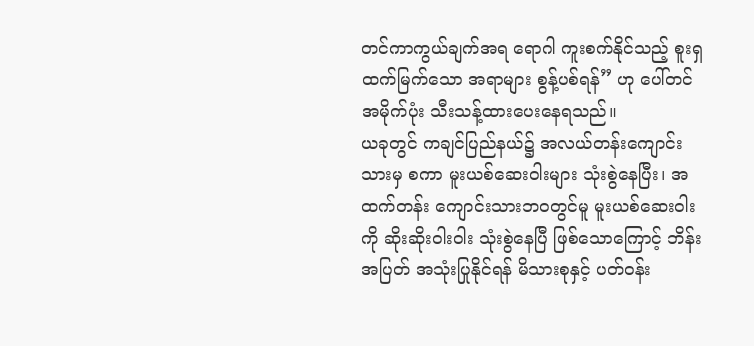တင်ကာကွယ်ချက်အရ ရောဂါ ကူးစက်နိုင်သည့် စူးရှထက်မြက်သော အရာများ စွန့်ပစ်ရန်” ဟု ပေါ်တင် အမိုက်ပုံး သီးသန့်ထားပေးနေရသည်။
ယခုတွင် ကချင်ပြည်နယ်၌ အလယ်တန်းကျောင်းသားမှ စကာ မူးယစ်ဆေးဝါးများ သုံးစွဲနေပြီး၊ အထက်တန်း ကျောင်းသားဘဝတွင်မူ မူးယစ်ဆေးဝါးကို ဆိုးဆိုးဝါးဝါး သုံးစွဲနေပြီ ဖြစ်သောကြောင့် ဘိန်းအပြတ် အသုံးပြုနိုင်ရန် မိသားစုနှင့် ပတ်ဝန်း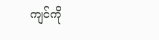ကျင်ကို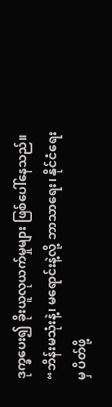ဒုက္ခပေး၍ ခိုးယူလုယက်မှုများ ဖြစ်ပေါ်နေသည်။
“ဘိန်းမသုံးနဲ့၊ မရောင်းနဲ့လို့ ဘာသာရေး၊ နိုင်ငံရေးမှ ပိတ်ဖို့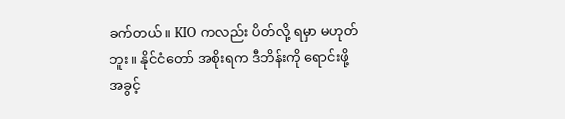ခက်တယ်။ KIO ကလည်း ပိတ်လို့ ရမှာ မဟုတ်ဘူး။ နိုင်ငံတော် အစိုးရက ဒီဘိန်းကို ရောင်းဖို့ အခွင့်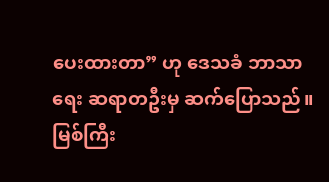ပေးထားတာ” ဟု ဒေသခံ ဘာသာရေး ဆရာတဦးမှ ဆက်ပြောသည်။
မြစ်ကြီး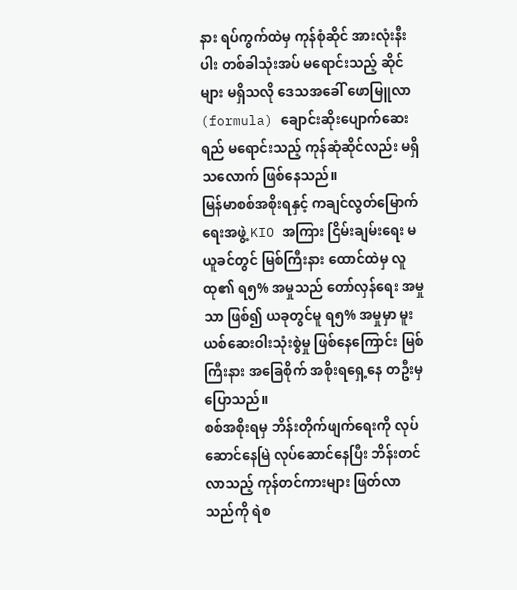နား ရပ်ကွက်ထဲမှ ကုန်စုံဆိုင် အားလုံးနီးပါး တစ်ခါသုံးအပ် မရောင်းသည့် ဆိုင်များ မရှိသလို ဒေသအခေါ် ဖောမြူလာ (formula) ချောင်းဆိုးပျောက်ဆေးရည် မရောင်းသည့် ကုန်ဆုံဆိုင်လည်း မရှိသလောက် ဖြစ်နေသည်။
မြန်မာစစ်အစိုးရနှင့် ကချင်လွတ်မြောက်ရေးအဖွဲ့ KIO အကြား ငြိမ်းချမ်းရေး မယူခင်တွင် မြစ်ကြီးနား ထောင်ထဲမှ လူထု၏ ရ၅% အမှုသည် တော်လှန်ရေး အမှုသာ ဖြစ်၍ ယခုတွင်မူ ရ၅% အမှုမှာ မူးယစ်ဆေးဝါးသုံးစွဲမှု ဖြစ်နေကြောင်း မြစ်ကြီးနား အခြေစိုက် အစိုးရရှေ့နေ တဦးမှ ပြောသည်။
စစ်အစိုးရမှ ဘိန်းတိုက်ဖျက်ရေးကို လုပ်ဆောင်နေမြဲ လုပ်ဆောင်နေပြီး ဘိန်းတင်လာသည့် ကုန်တင်ကားများ ဖြတ်လာသည်ကို ရဲစ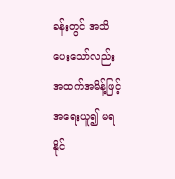ခန်းတွင် အသိပေးသော်လည်း အထက်အမိန့်ဖြင့် အရေးယူ၍ မရနိုင်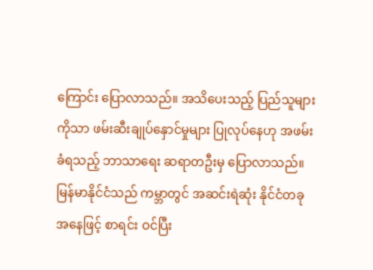ကြောင်း ပြောလာသည်။ အသိပေးသည့် ပြည်သူများကိုသာ ဖမ်းဆီးချုပ်နှောင်မှုများ ပြုလုပ်နေဟု အဖမ်းခံရသည့် ဘာသာရေး ဆရာတဦးမှ ပြောလာသည်။
မြန်မာနိုင်ငံသည် ကမ္ဘာတွင် အဆင်းရဲဆုံး နိုင်ငံတခု အနေဖြင့် စာရင်း ဝင်ပြီး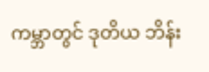ကမ္ဘာတွင် ဒုတိယ ဘိန်း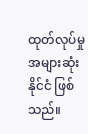ထုတ်လုပ်မှု အများဆုံး နိုင်ငံ ဖြစ်သည်။